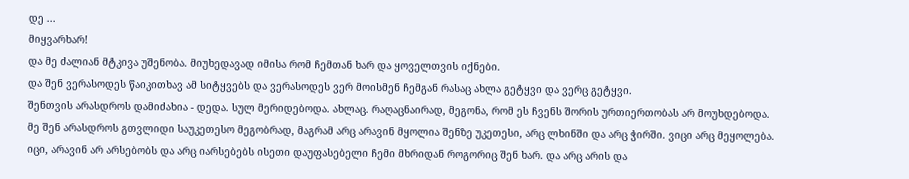დე ...
მიყვარხარ!
და მე ძალიან მტკივა უშენობა. მიუხედავად იმისა რომ ჩემთან ხარ და ყოველთვის იქნები.
და შენ ვერასოდეს წაიკითხავ ამ სიტყვებს და ვერასოდეს ვერ მოისმენ ჩემგან რასაც ახლა გეტყვი და ვერც გეტყვი.
შენთვის არასდროს დამიძახია - დედა. სულ მერიდებოდა. ახლაც. რაღაცნაირად, მეგონა, რომ ეს ჩვენს შორის ურთიერთობას არ მოუხდებოდა.
მე შენ არასდროს გთვლიდი საუკეთესო მეგობრად, მაგრამ არც არავინ მყოლია შენზე უკეთესი, არც ლხინში და არც ჭირში. ვიცი არც მეყოლება.
იცი, არავინ არ არსებობს და არც იარსებებს ისეთი დაუფასებელი ჩემი მხრიდან როგორიც შენ ხარ. და არც არის და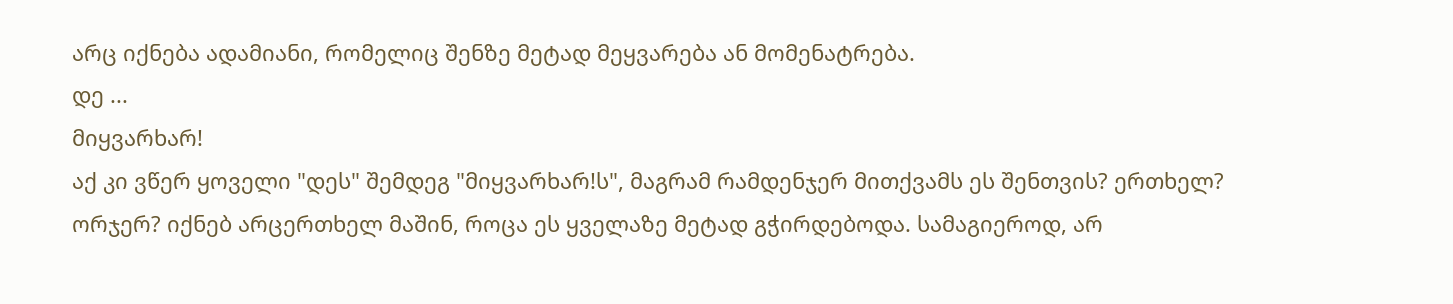არც იქნება ადამიანი, რომელიც შენზე მეტად მეყვარება ან მომენატრება.
დე ...
მიყვარხარ!
აქ კი ვწერ ყოველი "დეს" შემდეგ "მიყვარხარ!ს", მაგრამ რამდენჯერ მითქვამს ეს შენთვის? ერთხელ? ორჯერ? იქნებ არცერთხელ მაშინ, როცა ეს ყველაზე მეტად გჭირდებოდა. სამაგიეროდ, არ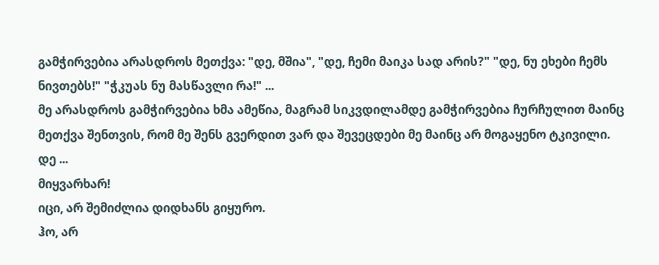გამჭირვებია არასდროს მეთქვა: "დე, მშია", "დე, ჩემი მაიკა სად არის?" "დე, ნუ ეხები ჩემს ნივთებს!" "ჭკუას ნუ მასწავლი რა!" ...
მე არასდროს გამჭირვებია ხმა ამეწია, მაგრამ სიკვდილამდე გამჭირვებია ჩურჩულით მაინც მეთქვა შენთვის, რომ მე შენს გვერდით ვარ და შევეცდები მე მაინც არ მოგაყენო ტკივილი.
დე ...
მიყვარხარ!
იცი, არ შემიძლია დიდხანს გიყურო.
ჰო, არ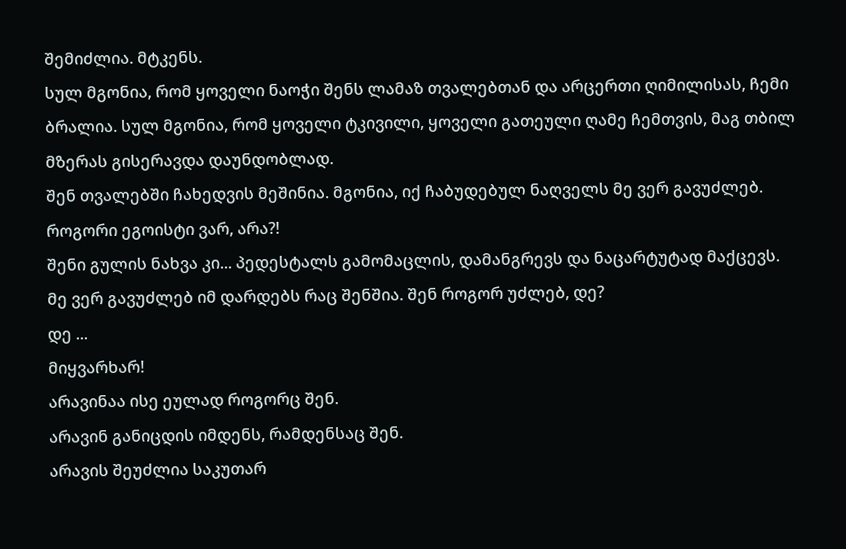შემიძლია. მტკენს.
სულ მგონია, რომ ყოველი ნაოჭი შენს ლამაზ თვალებთან და არცერთი ღიმილისას, ჩემი ბრალია. სულ მგონია, რომ ყოველი ტკივილი, ყოველი გათეული ღამე ჩემთვის, მაგ თბილ მზერას გისერავდა დაუნდობლად.
შენ თვალებში ჩახედვის მეშინია. მგონია, იქ ჩაბუდებულ ნაღველს მე ვერ გავუძლებ. როგორი ეგოისტი ვარ, არა?!
შენი გულის ნახვა კი... პედესტალს გამომაცლის, დამანგრევს და ნაცარტუტად მაქცევს.
მე ვერ გავუძლებ იმ დარდებს რაც შენშია. შენ როგორ უძლებ, დე?
დე ...
მიყვარხარ!
არავინაა ისე ეულად როგორც შენ.
არავინ განიცდის იმდენს, რამდენსაც შენ.
არავის შეუძლია საკუთარ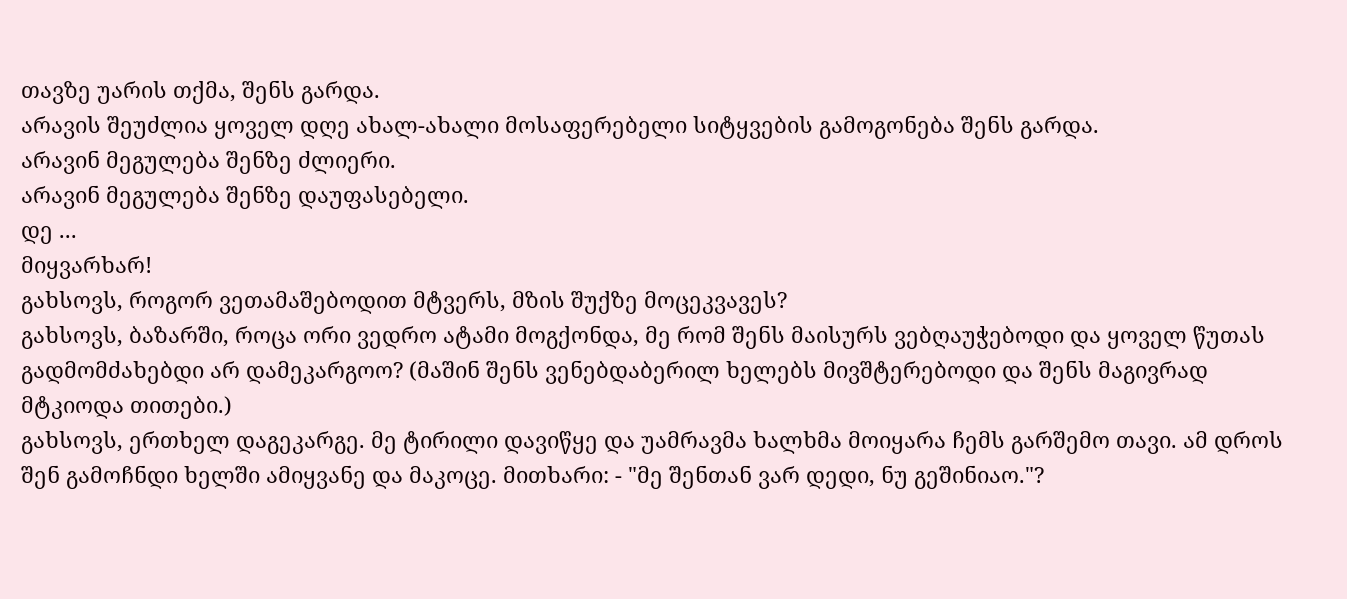თავზე უარის თქმა, შენს გარდა.
არავის შეუძლია ყოველ დღე ახალ-ახალი მოსაფერებელი სიტყვების გამოგონება შენს გარდა.
არავინ მეგულება შენზე ძლიერი.
არავინ მეგულება შენზე დაუფასებელი.
დე ...
მიყვარხარ!
გახსოვს, როგორ ვეთამაშებოდით მტვერს, მზის შუქზე მოცეკვავეს?
გახსოვს, ბაზარში, როცა ორი ვედრო ატამი მოგქონდა, მე რომ შენს მაისურს ვებღაუჭებოდი და ყოველ წუთას გადმომძახებდი არ დამეკარგოო? (მაშინ შენს ვენებდაბერილ ხელებს მივშტერებოდი და შენს მაგივრად მტკიოდა თითები.)
გახსოვს, ერთხელ დაგეკარგე. მე ტირილი დავიწყე და უამრავმა ხალხმა მოიყარა ჩემს გარშემო თავი. ამ დროს შენ გამოჩნდი ხელში ამიყვანე და მაკოცე. მითხარი: - "მე შენთან ვარ დედი, ნუ გეშინიაო."?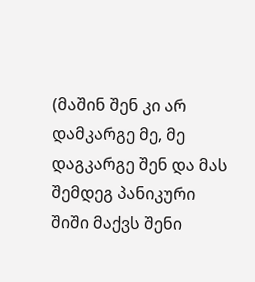(მაშინ შენ კი არ დამკარგე მე, მე დაგკარგე შენ და მას შემდეგ პანიკური შიში მაქვს შენი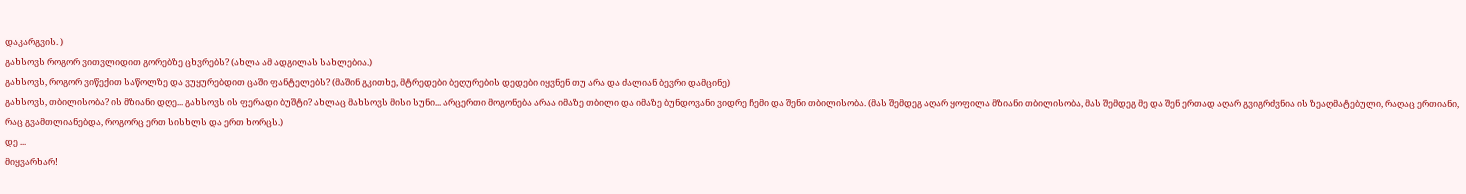დაკარგვის. )
გახსოვს როგორ ვითვლიდით გორებზე ცხვრებს? (ახლა ამ ადგილას სახლებია.)
გახსოვს, როგორ ვიწექით საწოლზე და ვუყურებდით ცაში ფანტელებს? (მაშინ გკითხე, მტრედები ბეღურების დედები იყვნენ თუ არა და ძალიან ბევრი დამცინე)
გახსოვს, თბილისობა? ის მზიანი დღე... გახსოვს ის ფერადი ბუშტი? ახლაც მახსოვს მისი სუნი... არცერთი მოგონება არაა იმაზე თბილი და იმაზე ბუნდოვანი ვიდრე ჩემი და შენი თბილისობა. (მას შემდეგ აღარ ყოფილა მზიანი თბილისობა, მას შემდეგ მე და შენ ერთად აღარ გვიგრძვნია ის ზეაღმატებული, რაღაც ერთიანი, რაც გვამთლიანებდა, როგორც ერთ სისხლს და ერთ ხორცს.)
დე ...
მიყვარხარ!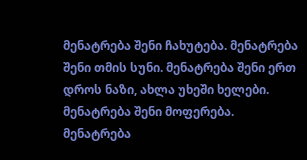მენატრება შენი ჩახუტება. მენატრება შენი თმის სუნი. მენატრება შენი ერთ დროს ნაზი, ახლა უხეში ხელები. მენატრება შენი მოფერება. მენატრება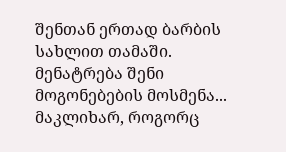შენთან ერთად ბარბის სახლით თამაში. მენატრება შენი მოგონებების მოსმენა...
მაკლიხარ, როგორც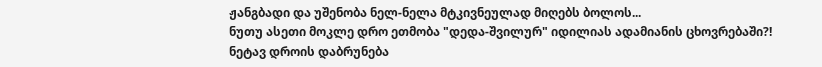ჟანგბადი და უშენობა ნელ-ნელა მტკივნეულად მიღებს ბოლოს...
ნუთუ ასეთი მოკლე დრო ეთმობა "დედა-შვილურ" იდილიას ადამიანის ცხოვრებაში?!
ნეტავ დროის დაბრუნება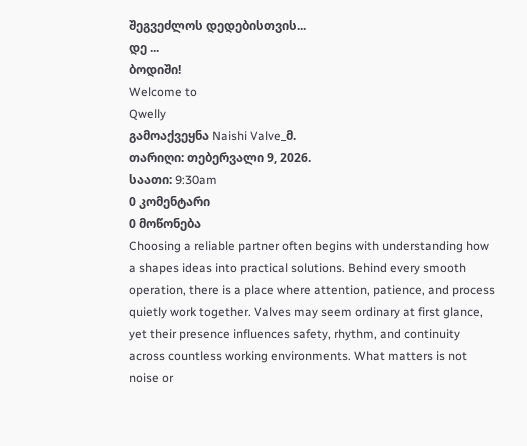შეგვეძლოს დედებისთვის...
დე ...
ბოდიში!
Welcome to
Qwelly
გამოაქვეყნა Naishi Valve_მ.
თარიღი: თებერვალი 9, 2026.
საათი: 9:30am
0 კომენტარი
0 მოწონება
Choosing a reliable partner often begins with understanding how a shapes ideas into practical solutions. Behind every smooth operation, there is a place where attention, patience, and process quietly work together. Valves may seem ordinary at first glance, yet their presence influences safety, rhythm, and continuity across countless working environments. What matters is not noise or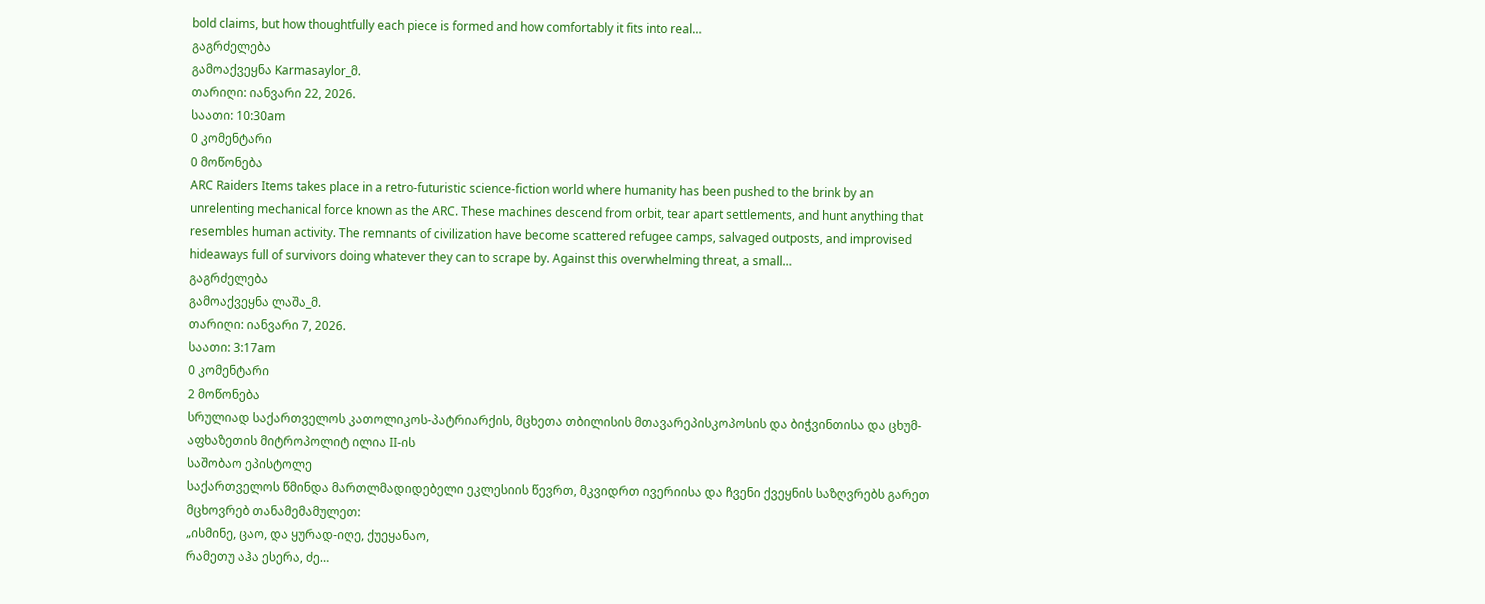bold claims, but how thoughtfully each piece is formed and how comfortably it fits into real…
გაგრძელება
გამოაქვეყნა Karmasaylor_მ.
თარიღი: იანვარი 22, 2026.
საათი: 10:30am
0 კომენტარი
0 მოწონება
ARC Raiders Items takes place in a retro-futuristic science-fiction world where humanity has been pushed to the brink by an unrelenting mechanical force known as the ARC. These machines descend from orbit, tear apart settlements, and hunt anything that resembles human activity. The remnants of civilization have become scattered refugee camps, salvaged outposts, and improvised hideaways full of survivors doing whatever they can to scrape by. Against this overwhelming threat, a small…
გაგრძელება
გამოაქვეყნა ლაშა_მ.
თარიღი: იანვარი 7, 2026.
საათი: 3:17am
0 კომენტარი
2 მოწონება
სრულიად საქართველოს კათოლიკოს-პატრიარქის, მცხეთა თბილისის მთავარეპისკოპოსის და ბიჭვინთისა და ცხუმ-აფხაზეთის მიტროპოლიტ ილია II-ის
საშობაო ეპისტოლე
საქართველოს წმინდა მართლმადიდებელი ეკლესიის წევრთ, მკვიდრთ ივერიისა და ჩვენი ქვეყნის საზღვრებს გარეთ მცხოვრებ თანამემამულეთ:
„ისმინე, ცაო, და ყურად-იღე, ქუეყანაო,
რამეთუ აჰა ესერა, ძე…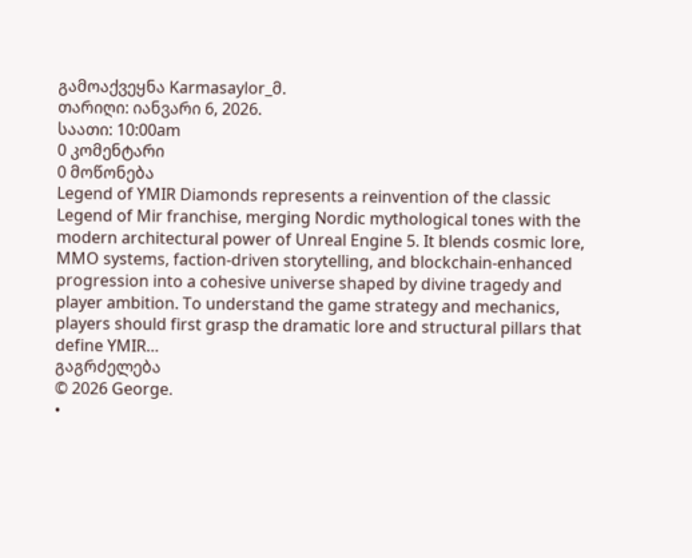გამოაქვეყნა Karmasaylor_მ.
თარიღი: იანვარი 6, 2026.
საათი: 10:00am
0 კომენტარი
0 მოწონება
Legend of YMIR Diamonds represents a reinvention of the classic Legend of Mir franchise, merging Nordic mythological tones with the modern architectural power of Unreal Engine 5. It blends cosmic lore, MMO systems, faction-driven storytelling, and blockchain-enhanced progression into a cohesive universe shaped by divine tragedy and player ambition. To understand the game strategy and mechanics, players should first grasp the dramatic lore and structural pillars that define YMIR…
გაგრძელება
© 2026 George.
•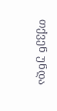თქვენ უნდა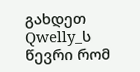გახდეთ Qwelly_ს წევრი რომ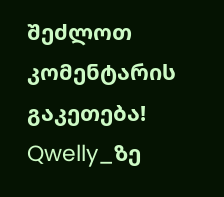შეძლოთ კომენტარის გაკეთება!
Qwelly_ზე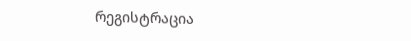რეგისტრაცია